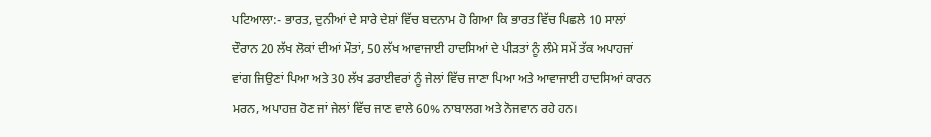ਪਟਿਆਲਾ:- ਭਾਰਤ, ਦੁਨੀਆਂ ਦੇ ਸਾਰੇ ਦੇਸ਼ਾਂ ਵਿੱਚ ਬਦਨਾਮ ਹੋ ਗਿਆ ਕਿ ਭਾਰਤ ਵਿੱਚ ਪਿਛਲੇ 10 ਸਾਲਾਂ ਦੌਰਾਨ 20 ਲੱਖ ਲੋਕਾਂ ਦੀਆਂ ਮੌਤਾਂ, 50 ਲੱਖ ਆਵਾਜਾਈ ਹਾਦਸਿਆਂ ਦੇ ਪੀੜਤਾਂ ਨੂੰ ਲੰਮੇ ਸਮੇਂ ਤੱਕ ਅਪਾਹਜਾਂ ਵਾਂਗ ਜਿਉਣਾਂ ਪਿਆ ਅਤੇ 30 ਲੱਖ ਡਰਾਈਵਰਾਂ ਨੂੰ ਜੇਲਾਂ ਵਿੱਚ ਜਾਣਾ ਪਿਆ ਅਤੇ ਆਵਾਜਾਈ ਹਾਦਸਿਆਂ ਕਾਰਨ ਮਰਨ, ਅਪਾਹਜ਼ ਹੋਣ ਜਾਂ ਜੇਲਾਂ ਵਿੱਚ ਜਾਣ ਵਾਲੇ 60% ਨਾਬਾਲਗ ਅਤੇ ਨੋਜਵਾਨ ਰਹੇ ਹਨ।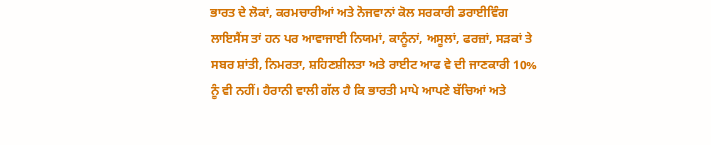ਭਾਰਤ ਦੇ ਲੋਕਾਂ, ਕਰਮਚਾਰੀਆਂ ਅਤੇ ਨੋਜਵਾਨਾਂ ਕੋਲ ਸਰਕਾਰੀ ਡਰਾਈਵਿੰਗ ਲਾਇਸੈਂਸ ਤਾਂ ਹਨ ਪਰ ਆਵਾਜਾਈ ਨਿਯਮਾਂ, ਕਾਨੂੰਨਾਂ, ਅਸੂਲਾਂ, ਫਰਜ਼ਾਂ, ਸੜਕਾਂ ਤੇ ਸਬਰ ਸ਼ਾਂਤੀ, ਨਿਮਰਤਾ, ਸ਼ਹਿਣਸ਼ੀਲਤਾ ਅਤੇ ਰਾਈਟ ਆਫ ਵੇ ਦੀ ਜਾਣਕਾਰੀ 10% ਨੂੰ ਵੀ ਨਹੀਂ। ਹੈਰਾਨੀ ਵਾਲੀ ਗੱਲ ਹੈ ਕਿ ਭਾਰਤੀ ਮਾਪੇ ਆਪਣੇ ਬੱਚਿਆਂ ਅਤੇ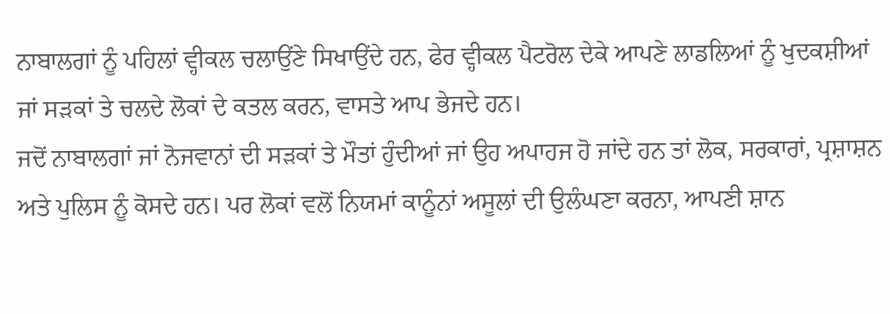ਨਾਬਾਲਗਾਂ ਨੂੰ ਪਹਿਲਾਂ ਵ੍ਹੀਕਲ ਚਲਾਉਂਣੇ ਸਿਖਾਉਂਦੇ ਹਨ, ਫੇਰ ਵ੍ਹੀਕਲ ਪੈਟਰੋਲ ਦੇਕੇ ਆਪਣੇ ਲਾਡਲਿਆਂ ਨੂੰ ਖੁਦਕਸ਼ੀਆਂ ਜਾਂ ਸੜਕਾਂ ਤੇ ਚਲਦੇ ਲੋਕਾਂ ਦੇ ਕਤਲ ਕਰਨ, ਵਾਸਤੇ ਆਪ ਭੇਜਦੇ ਹਨ।
ਜਦੋਂ ਨਾਬਾਲਗਾਂ ਜਾਂ ਨੋਜਵਾਨਾਂ ਦੀ ਸੜਕਾਂ ਤੇ ਮੌਤਾਂ ਹੁੰਦੀਆਂ ਜਾਂ ਉਹ ਅਪਾਹਜ ਹੋ ਜਾਂਦੇ ਹਨ ਤਾਂ ਲੋਕ, ਸਰਕਾਰਾਂ, ਪ੍ਰਸ਼ਾਸ਼ਨ ਅਤੇ ਪੁਲਿਸ ਨੂੰ ਕੋਸਦੇ ਹਨ। ਪਰ ਲੋਕਾਂ ਵਲੋਂ ਨਿਯਮਾਂ ਕਾਨੂੰਨਾਂ ਅਸੂਲਾਂ ਦੀ ਉਲੰਘਣਾ ਕਰਨਾ, ਆਪਣੀ ਸ਼ਾਨ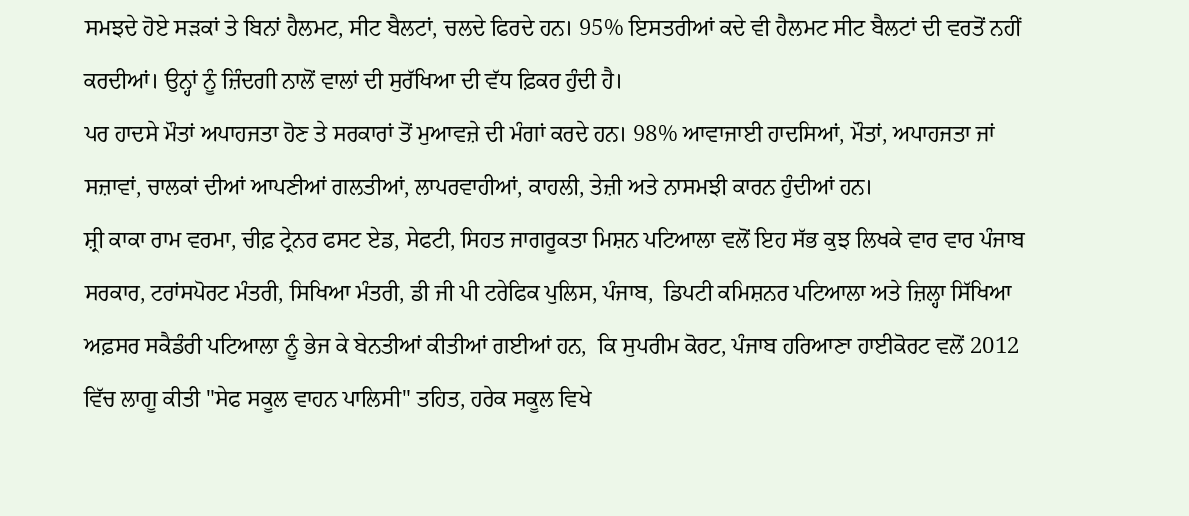ਸਮਝਦੇ ਹੋਏ ਸੜਕਾਂ ਤੇ ਬਿਨਾਂ ਹੈਲਮਟ, ਸੀਟ ਬੈਲਟਾਂ, ਚਲਦੇ ਫਿਰਦੇ ਹਨ। 95% ਇਸਤਰੀਆਂ ਕਦੇ ਵੀ ਹੈਲਮਟ ਸੀਟ ਬੈਲਟਾਂ ਦੀ ਵਰਤੋਂ ਨਹੀਂ ਕਰਦੀਆਂ। ਉਨ੍ਹਾਂ ਨੂੰ ਜ਼ਿੰਦਗੀ ਨਾਲੋਂ ਵਾਲਾਂ ਦੀ ਸੁਰੱਖਿਆ ਦੀ ਵੱਧ ਫ਼ਿਕਰ ਹੁੰਦੀ ਹੈ।
ਪਰ ਹਾਦਸੇ ਮੌਤਾਂ ਅਪਾਹਜਤਾ ਹੋਣ ਤੇ ਸਰਕਾਰਾਂ ਤੋਂ ਮੁਆਵਜ਼ੇ ਦੀ ਮੰਗਾਂ ਕਰਦੇ ਹਨ। 98% ਆਵਾਜਾਈ ਹਾਦਸਿਆਂ, ਮੌਤਾਂ, ਅਪਾਹਜਤਾ ਜਾਂ ਸਜ਼ਾਵਾਂ, ਚਾਲਕਾਂ ਦੀਆਂ ਆਪਣੀਆਂ ਗਲਤੀਆਂ, ਲਾਪਰਵਾਹੀਆਂ, ਕਾਹਲੀ, ਤੇਜ਼ੀ ਅਤੇ ਨਾਸਮਝੀ ਕਾਰਨ ਹੁੰਦੀਆਂ ਹਨ।
ਸ਼੍ਰੀ ਕਾਕਾ ਰਾਮ ਵਰਮਾ, ਚੀਫ਼ ਟ੍ਰੇਨਰ ਫਸਟ ਏਡ, ਸੇਫਟੀ, ਸਿਹਤ ਜਾਗਰੂਕਤਾ ਮਿਸ਼ਨ ਪਟਿਆਲਾ ਵਲੋਂ ਇਹ ਸੱਭ ਕੁਝ ਲਿਖਕੇ ਵਾਰ ਵਾਰ ਪੰਜਾਬ ਸਰਕਾਰ, ਟਰਾਂਸਪੋਰਟ ਮੰਤਰੀ, ਸਿਖਿਆ ਮੰਤਰੀ, ਡੀ ਜੀ ਪੀ ਟਰੇਫਿਕ ਪੁਲਿਸ, ਪੰਜਾਬ,  ਡਿਪਟੀ ਕਮਿਸ਼ਨਰ ਪਟਿਆਲਾ ਅਤੇ ਜ਼ਿਲ੍ਹਾ ਸਿੱਖਿਆ ਅਫ਼ਸਰ ਸਕੈਡੰਰੀ ਪਟਿਆਲਾ ਨੂੰ ਭੇਜ ਕੇ ਬੇਨਤੀਆਂ ਕੀਤੀਆਂ ਗਈਆਂ ਹਨ,  ਕਿ ਸੁਪਰੀਮ ਕੋਰਟ, ਪੰਜਾਬ ਹਰਿਆਣਾ ਹਾਈਕੋਰਟ ਵਲੋਂ 2012 ਵਿੱਚ ਲਾਗੂ ਕੀਤੀ "ਸੇਫ ਸਕੂਲ ਵਾਹਨ ਪਾਲਿਸੀ" ਤਹਿਤ, ਹਰੇਕ ਸਕੂਲ ਵਿਖੇ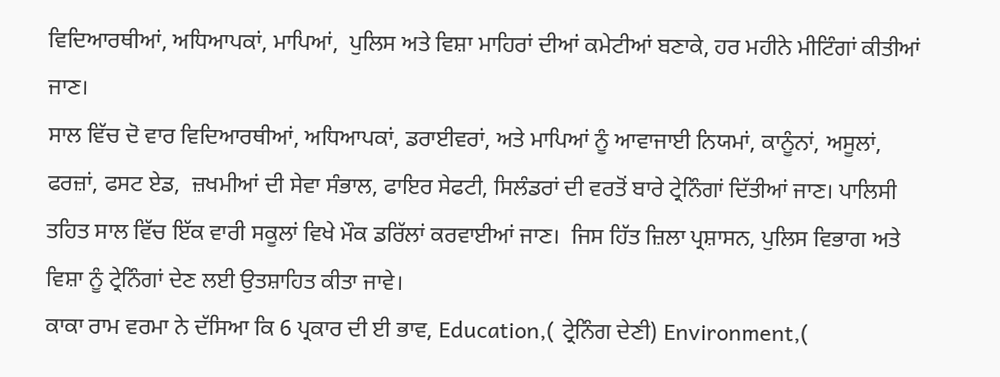ਵਿਦਿਆਰਥੀਆਂ, ਅਧਿਆਪਕਾਂ, ਮਾਪਿਆਂ,  ਪੁਲਿਸ ਅਤੇ ਵਿਸ਼ਾ ਮਾਹਿਰਾਂ ਦੀਆਂ ਕਮੇਟੀਆਂ ਬਣਾਕੇ, ਹਰ ਮਹੀਨੇ ਮੀਟਿੰਗਾਂ ਕੀਤੀਆਂ ਜਾਣ।
ਸਾਲ ਵਿੱਚ ਦੋ ਵਾਰ ਵਿਦਿਆਰਥੀਆਂ, ਅਧਿਆਪਕਾਂ, ਡਰਾਈਵਰਾਂ, ਅਤੇ ਮਾਪਿਆਂ ਨੂੰ ਆਵਾਜਾਈ ਨਿਯਮਾਂ, ਕਾਨੂੰਨਾਂ, ਅਸੂਲਾਂ, ਫਰਜ਼ਾਂ, ਫਸਟ ਏਡ,  ਜ਼ਖਮੀਆਂ ਦੀ ਸੇਵਾ ਸੰਭਾਲ, ਫਾਇਰ ਸੇਫਟੀ, ਸਿਲੰਡਰਾਂ ਦੀ ਵਰਤੋਂ ਬਾਰੇ ਟ੍ਰੇਨਿੰਗਾਂ ਦਿੱਤੀਆਂ ਜਾਣ। ਪਾਲਿਸੀ ਤਹਿਤ ਸਾਲ ਵਿੱਚ ਇੱਕ ਵਾਰੀ ਸਕੂਲਾਂ ਵਿਖੇ ਮੌਕ ਡਰਿੱਲਾਂ ਕਰਵਾਈਆਂ ਜਾਣ।  ਜਿਸ ਹਿੱਤ ਜ਼ਿਲਾ ਪ੍ਰਸ਼ਾਸਨ, ਪੁਲਿਸ ਵਿਭਾਗ ਅਤੇ ਵਿਸ਼ਾ ਨੂੰ ਟ੍ਰੇਨਿੰਗਾਂ ਦੇਣ ਲਈ ਉਤਸ਼ਾਹਿਤ ਕੀਤਾ ਜਾਵੇ।
ਕਾਕਾ ਰਾਮ ਵਰਮਾ ਨੇ ਦੱਸਿਆ ਕਿ 6 ਪ੍ਰਕਾਰ ਦੀ ਈ‌ ਭਾਵ, Education,( ਟ੍ਰੇਨਿੰਗ ਦੇਣੀ) Environment,(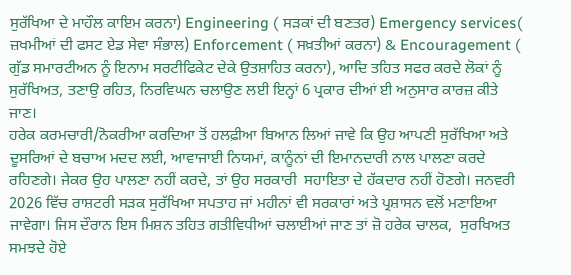ਸੁਰੱਖਿਆ ਦੇ ਮਾਹੌਲ ਕਾਇਮ ਕਰਨਾ) Engineering ( ਸੜਕਾਂ ਦੀ ਬਣਤਰ) Emergency services( ਜ਼ਖਮੀਆਂ ਦੀ ਫਸਟ ਏਡ ਸੇਵਾ ਸੰਭਾਲ) Enforcement ( ਸਖ਼ਤੀਆਂ ਕਰਨਾ) & Encouragement ( ਗੁੱਡ ਸਮਾਰਟੀਅਨ ਨੂੰ ਇਨਾਮ ਸਰਟੀਫਿਕੇਟ ਦੇਕੇ ਉਤਸ਼ਾਹਿਤ ਕਰਨਾ), ਆਦਿ ਤਹਿਤ ਸਫਰ ਕਰਦੇ ਲੋਕਾਂ ਨੂੰ ਸੁਰੱਖਿਅਤ, ਤਣਾਉ ਰਹਿਤ, ਨਿਰਵਿਘਨ ਚਲਾਉਣ ਲਈ ਇਨ੍ਹਾਂ 6 ਪ੍ਰਕਾਰ ਦੀਆਂ ਈ ਅਨੁਸਾਰ ਕਾਰਜ਼ ਕੀਤੇ ਜਾਣ।
ਹਰੇਕ ਕਰਮਚਾਰੀ/ਨੋਕਰੀਆ ਕਰਦਿਆ ਤੋਂ ਹਲਫ਼ੀਆ ਬਿਆਨ ਲਿਆਂ ਜਾਵੇ ਕਿ ਉਹ ਆਪਣੀ ਸੁਰੱਖਿਆ ਅਤੇ ਦੂਸਰਿਆਂ ਦੇ ਬਚਾਅ ਮਦਦ ਲਈ, ਆਵਾਜਾਈ ਨਿਯਮਾਂ, ਕਾਨੂੰਨਾਂ ਦੀ ਇਮਾਨਦਾਰੀ ਨਾਲ ਪਾਲਣਾ ਕਰਦੇ ਰਹਿਣਗੇ। ਜੇਕਰ ਉਹ ਪਾਲਣਾ ਨਹੀਂ ਕਰਦੇ, ਤਾਂ ਉਹ ਸਰਕਾਰੀ  ਸਹਾਇਤਾ ਦੇ ਹੱਕਦਾਰ ਨਹੀਂ ਹੋਣਗੇ। ਜਨਵਰੀ 2026 ਵਿੱਚ ਰਾਸ਼ਟਰੀ ਸੜਕ ਸੁਰੱਖਿਆ ਸਪਤਾਹ ਜਾਂ ਮਹੀਨਾਂ ਵੀ ਸਰਕਾਰਾਂ ਅਤੇ ਪ੍ਰਸ਼ਾਸਨ ਵਲੋਂ ਮਣਾਇਆ ਜਾਵੇਗਾ। ਜਿਸ ਦੌਰਾਨ ਇਸ ਮਿਸ਼ਨ ਤਹਿਤ ਗਤੀਵਿਧੀਆਂ ਚਲਾਈਆਂ ਜਾਣ ਤਾਂ ਜ਼ੋ ਹਰੇਕ ਚਾਲਕ,  ਸੁਰਖਿਅਤ ਸਮਝਦੇ ਹੋਏ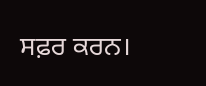ਸਫ਼ਰ ਕਰਨ।